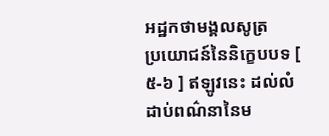អដ្ឋកថាមង្គលសូត្រ
ប្រយោជន៍នៃនិក្ខេបបទ [ ៥-៦ ] ឥឡូវនេះ ដល់លំដាប់ពណ៌នានៃម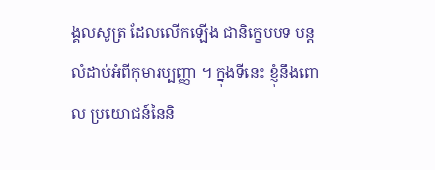ង្គលសូត្រ ដែលលើកឡើង ជានិក្ខេបបទ បន្តលំដាប់អំពីកុមារប្បញ្ញា ។ ក្នុងទីនេះ ខ្ញុំនឹងពោល ប្រយោជន៍នៃនិ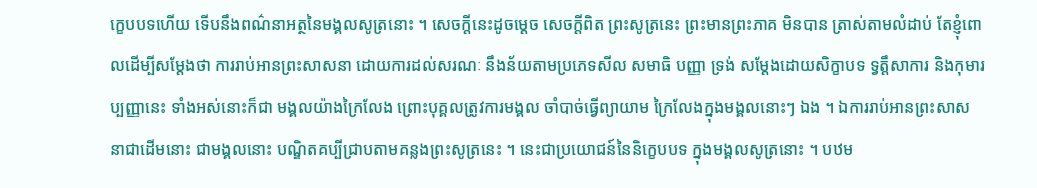ក្ខេបបទហើយ ទើបនឹងពណ៌នាអត្ថនៃមង្គលសូត្រនោះ ។ សេចក្តីនេះដូចម្តេច សេចក្តីពិត ព្រះសូត្រនេះ ព្រះមានព្រះភាគ មិនបាន ត្រាស់តាមលំដាប់ តែខ្ញុំពោលដើម្បីសម្តែងថា ការរាប់អានព្រះសាសនា ដោយការដល់សរណៈ នឹងន័យតាមប្រភេទសីល សមាធិ បញ្ញា ទ្រង់ សម្តែងដោយសិក្ខាបទ ទ្វត្តឹសាការ និងកុមារប្បញ្ញានេះ ទាំងអស់នោះក៏ជា មង្គលយ៉ាងក្រៃលែង ព្រោះបុគ្គលត្រូវការមង្គល ចាំបាច់ធ្វើព្យាយាម ក្រៃលែងក្នុងមង្គលនោះៗ ឯង ។ ឯការរាប់អានព្រះសាសនាជាដើមនោះ ជាមង្គលនោះ បណ្ឌិតគប្បីជ្រាបតាមគន្លងព្រះសូត្រនេះ ។ នេះជាប្រយោជន៍នៃនិក្ខេបបទ ក្នុងមង្គលសូត្រនោះ ។ បឋម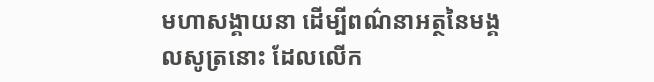មហាសង្គាយនា ដើម្បីពណ៌នាអត្ថនៃមង្គលសូត្រនោះ ដែលលើក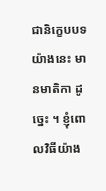ជានិក្ខេបបទយ៉ាងនេះ មានមាតិកា ដូច្នេះ ។ ខ្ញុំពោលវិធីយ៉ាង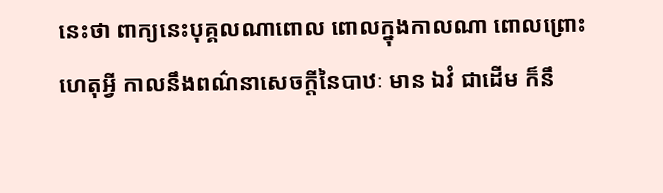នេះថា ពាក្យនេះបុគ្គលណាពោល ពោលក្នុងកាលណា ពោលព្រោះហេតុអ្វី កាលនឹងពណ៌នាសេចក្តីនៃបាឋៈ មាន ឯវំ ជាដើម ក៏នឹ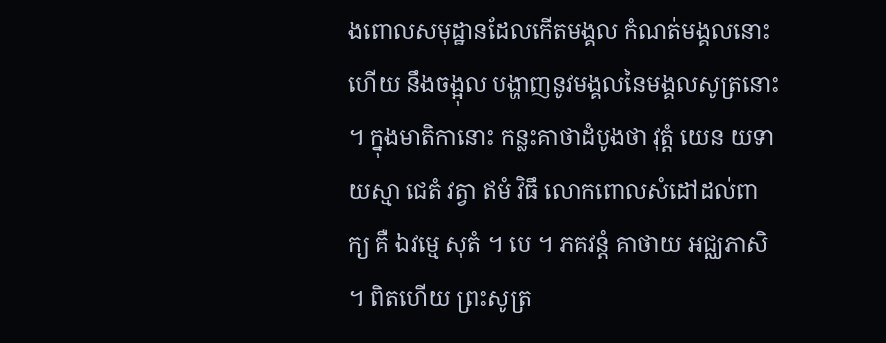ងពោលសមុដ្ឋានដែលកើតមង្គល កំណត់មង្គលនោះហើយ នឹងចង្អុល បង្ហាញនូវមង្គលនៃមង្គលសូត្រនោះ ។ ក្នុងមាតិកានោះ កន្លះគាថាដំបូងថា វុត្តំ យេន យទា យស្មា ជេតំ វត្វា ឥមំ វិធឹ លោកពោលសំដៅដល់ពាក្យ គឺ ឯវម្មេ សុតំ ។ បេ ។ ភគវន្តំ គាថាយ អជ្ឈភាសិ ។ ពិតហើយ ព្រះសូត្រ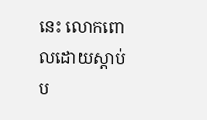នេះ លោកពោលដោយស្តាប់ ប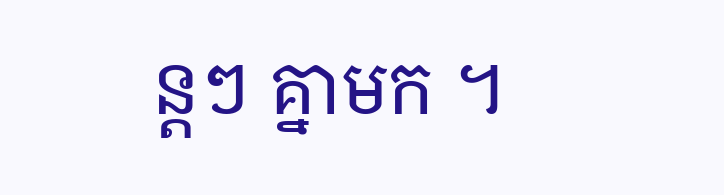ន្តៗ គ្នាមក ។